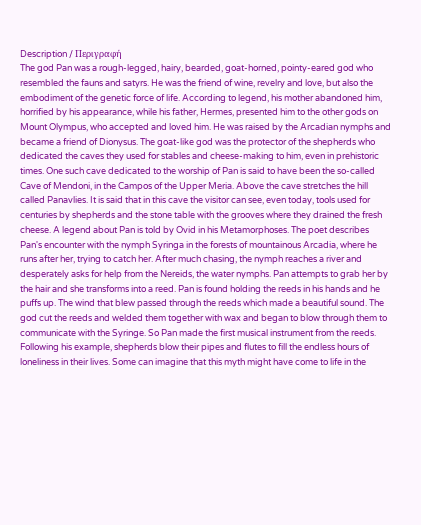Description / Περιγραφή
The god Pan was a rough-legged, hairy, bearded, goat-horned, pointy-eared god who resembled the fauns and satyrs. He was the friend of wine, revelry and love, but also the embodiment of the genetic force of life. According to legend, his mother abandoned him, horrified by his appearance, while his father, Hermes, presented him to the other gods on Mount Olympus, who accepted and loved him. He was raised by the Arcadian nymphs and became a friend of Dionysus. The goat-like god was the protector of the shepherds who dedicated the caves they used for stables and cheese-making to him, even in prehistoric times. One such cave dedicated to the worship of Pan is said to have been the so-called Cave of Mendoni, in the Campos of the Upper Meria. Above the cave stretches the hill called Panavlies. It is said that in this cave the visitor can see, even today, tools used for centuries by shepherds and the stone table with the grooves where they drained the fresh cheese. A legend about Pan is told by Ovid in his Metamorphoses. The poet describes Pan's encounter with the nymph Syringa in the forests of mountainous Arcadia, where he runs after her, trying to catch her. After much chasing, the nymph reaches a river and desperately asks for help from the Nereids, the water nymphs. Pan attempts to grab her by the hair and she transforms into a reed. Pan is found holding the reeds in his hands and he puffs up. The wind that blew passed through the reeds which made a beautiful sound. The god cut the reeds and welded them together with wax and began to blow through them to communicate with the Syringe. So Pan made the first musical instrument from the reeds. Following his example, shepherds blow their pipes and flutes to fill the endless hours of loneliness in their lives. Some can imagine that this myth might have come to life in the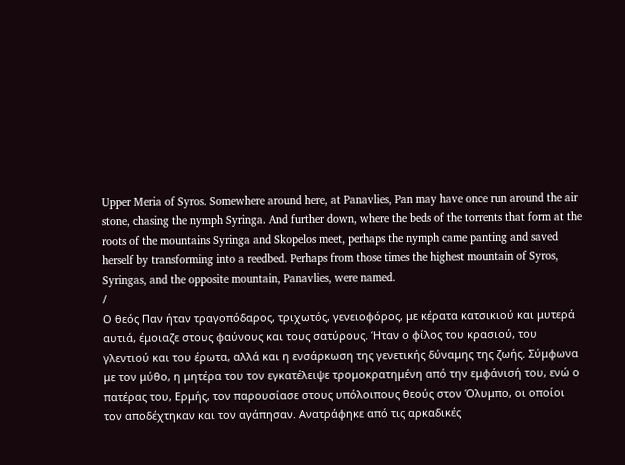Upper Meria of Syros. Somewhere around here, at Panavlies, Pan may have once run around the air stone, chasing the nymph Syringa. And further down, where the beds of the torrents that form at the roots of the mountains Syringa and Skopelos meet, perhaps the nymph came panting and saved herself by transforming into a reedbed. Perhaps from those times the highest mountain of Syros, Syringas, and the opposite mountain, Panavlies, were named.
/
Ο θεός Παν ήταν τραγοπόδαρος, τριχωτός, γενειοφόρος, με κέρατα κατσικιού και μυτερά αυτιά, έμοιαζε στους φαύνους και τους σατύρους. Ήταν ο φίλος του κρασιού, του γλεντιού και του έρωτα, αλλά και η ενσάρκωση της γενετικής δύναμης της ζωής. Σύμφωνα με τον μύθο, η μητέρα του τον εγκατέλειψε τρομοκρατημένη από την εμφάνισή του, ενώ ο πατέρας του, Ερμής, τον παρουσίασε στους υπόλοιπους θεούς στον Όλυμπο, οι οποίοι τον αποδέχτηκαν και τον αγάπησαν. Ανατράφηκε από τις αρκαδικές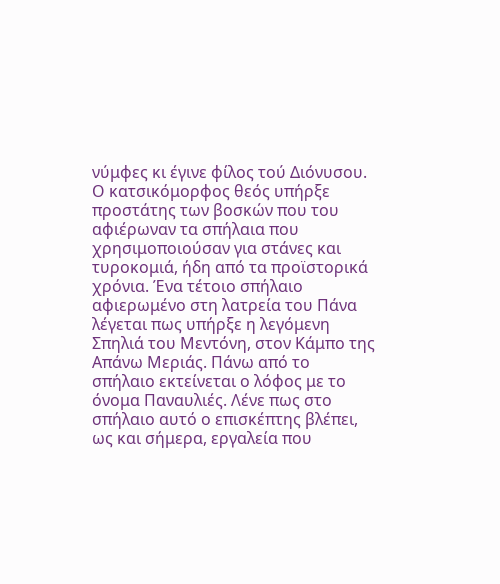νύμφες κι έγινε φίλος τού Διόνυσου. Ο κατσικόμορφος θεός υπήρξε προστάτης των βοσκών που του αφιέρωναν τα σπήλαια που χρησιμοποιούσαν για στάνες και τυροκομιά, ήδη από τα προϊστορικά χρόνια. Ένα τέτοιο σπήλαιο αφιερωμένο στη λατρεία του Πάνα λέγεται πως υπήρξε η λεγόμενη Σπηλιά του Μεντόνη, στον Κάμπο της Απάνω Μεριάς. Πάνω από το σπήλαιο εκτείνεται ο λόφος με το όνομα Παναυλιές. Λένε πως στο σπήλαιο αυτό ο επισκέπτης βλέπει, ως και σήμερα, εργαλεία που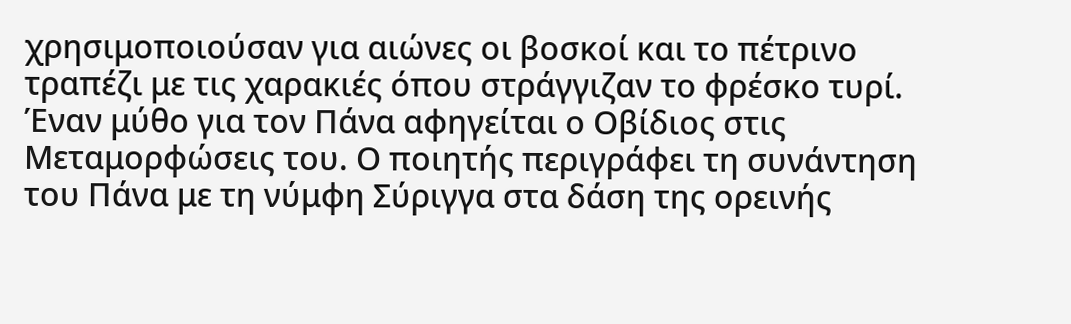χρησιμοποιούσαν για αιώνες οι βοσκοί και το πέτρινο τραπέζι με τις χαρακιές όπου στράγγιζαν το φρέσκο τυρί. Έναν μύθο για τον Πάνα αφηγείται ο Οβίδιος στις Μεταμορφώσεις του. Ο ποιητής περιγράφει τη συνάντηση του Πάνα με τη νύμφη Σύριγγα στα δάση της ορεινής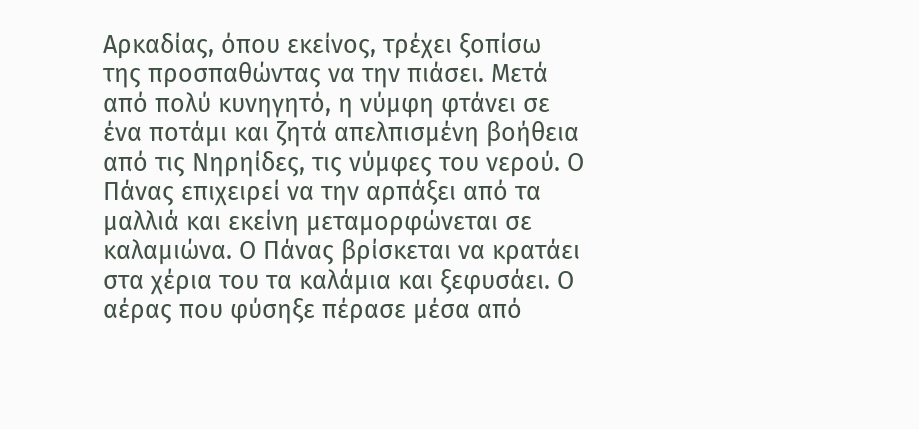Αρκαδίας, όπου εκείνος, τρέχει ξοπίσω της προσπαθώντας να την πιάσει. Μετά από πολύ κυνηγητό, η νύμφη φτάνει σε ένα ποτάμι και ζητά απελπισμένη βοήθεια από τις Νηρηίδες, τις νύμφες του νερού. Ο Πάνας επιχειρεί να την αρπάξει από τα μαλλιά και εκείνη μεταμορφώνεται σε καλαμιώνα. Ο Πάνας βρίσκεται να κρατάει στα χέρια του τα καλάμια και ξεφυσάει. Ο αέρας που φύσηξε πέρασε μέσα από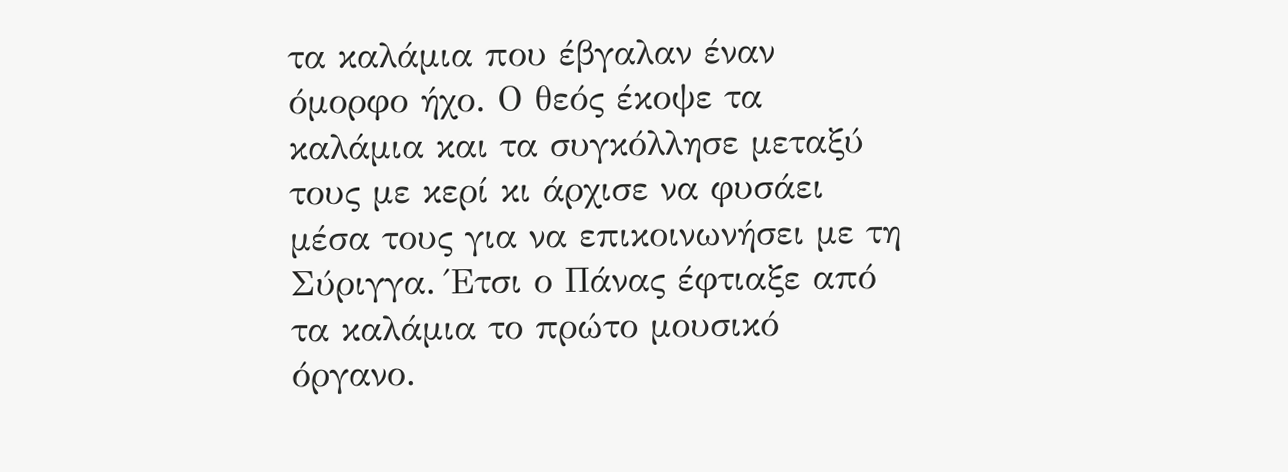τα καλάμια που έβγαλαν έναν όμορφο ήχο. Ο θεός έκοψε τα καλάμια και τα συγκόλλησε μεταξύ τους με κερί κι άρχισε να φυσάει μέσα τους για να επικοινωνήσει με τη Σύριγγα. Έτσι ο Πάνας έφτιαξε από τα καλάμια το πρώτο μουσικό όργανο.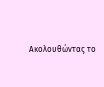Ακολουθώντας το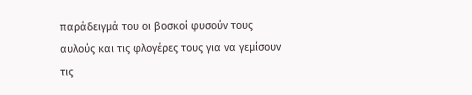παράδειγμά του οι βοσκοί φυσούν τους αυλούς και τις φλογέρες τους για να γεμίσουν τις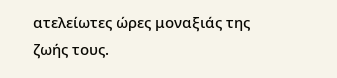ατελείωτες ώρες μοναξιάς της ζωής τους.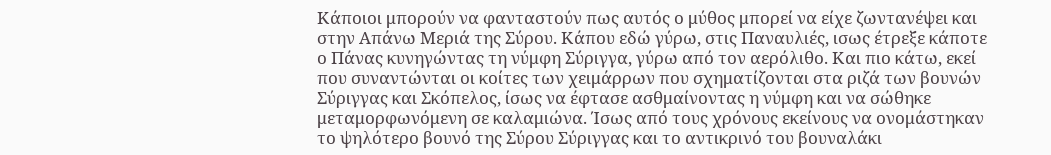Κάποιοι μπορούν να φανταστούν πως αυτός ο μύθος μπορεί να είχε ζωντανέψει και στην Απάνω Μεριά της Σύρου. Κάπου εδώ γύρω, στις Παναυλιές, ισως έτρεξε κάποτε ο Πάνας κυνηγώντας τη νύμφη Σύριγγα, γύρω από τον αερόλιθο. Και πιο κάτω, εκεί που συναντώνται οι κοίτες των χειμάρρων που σχηματίζονται στα ριζά των βουνών Σύριγγας και Σκόπελος, ίσως να έφτασε ασθμαίνοντας η νύμφη και να σώθηκε μεταμορφωνόμενη σε καλαμιώνα. Ίσως από τους χρόνους εκείνους να ονομάστηκαν το ψηλότερο βουνό της Σύρου Σύριγγας και το αντικρινό του βουναλάκι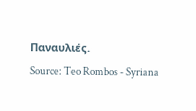Παναυλιές.
Source: Teo Rombos - Syriana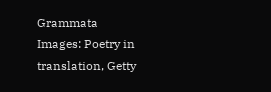Grammata
Images: Poetry in translation, Getty